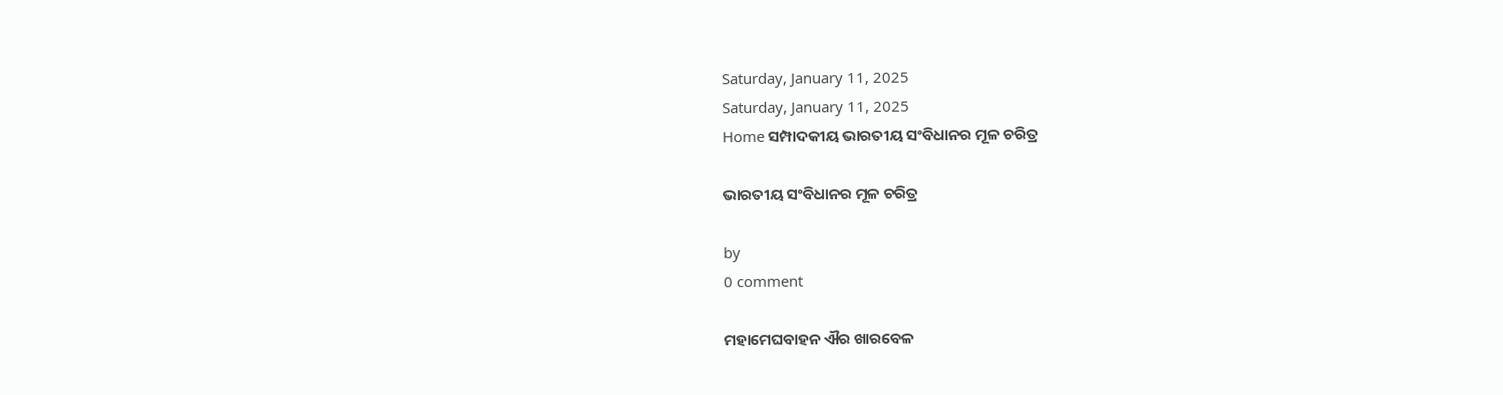Saturday, January 11, 2025
Saturday, January 11, 2025
Home ସମ୍ପାଦକୀୟ ଭାରତୀୟ ସଂବିଧାନର ମୂଳ ଚରିତ୍ର

ଭାରତୀୟ ସଂବିଧାନର ମୂଳ ଚରିତ୍ର

by
0 comment

ମହାମେଘବାହନ ଐର ଖାରବେଳ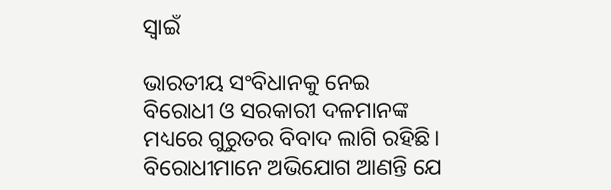ସ୍ୱାଇଁ

ଭାରତୀୟ ସଂବିଧାନକୁ ନେଇ ବିରୋଧୀ ଓ ସରକାରୀ ଦଳମାନଙ୍କ ମଧ୍ୟରେ ଗୁରୁତର ବିବାଦ ଲାଗି ରହିଛି। ବିରୋଧୀମାନେ ଅଭିଯୋଗ ଆଣନ୍ତି ଯେ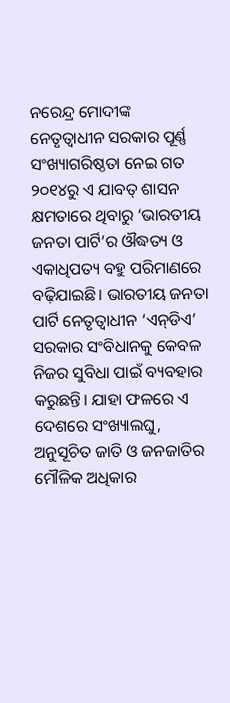ନରେନ୍ଦ୍ର ମୋଦୀଙ୍କ ନେତୃତ୍ୱାଧୀନ ସରକାର ପୂର୍ଣ୍ଣ ସଂଖ୍ୟାଗରିଷ୍ଠତା ନେଇ ଗତ ୨୦୧୪ରୁ ଏ ଯାବତ୍‌ ଶାସନ କ୍ଷମତାରେ ଥିବାରୁ ‘ଭାରତୀୟ ଜନତା ପାର୍ଟି’ର ଔଦ୍ଧତ୍ୟ ଓ ଏକାଧିପତ୍ୟ ବହୁ ପରିମାଣରେ ବଢ଼ିଯାଇଛି। ଭାରତୀୟ ଜନତା ପାର୍ଟି ନେତୃତ୍ୱାଧୀନ ‘ଏନ୍‌ଡିଏ’ ସରକାର ସଂବିଧାନକୁ କେବଳ ନିଜର ସୁବିଧା ପାଇଁ ବ୍ୟବହାର କରୁଛନ୍ତି। ଯାହା ଫଳରେ ଏ ଦେଶରେ ସଂଖ୍ୟାଲଘୁ, ଅନୁସୂଚିତ ଜାତି ଓ ଜନଜାତିର ମୌଳିକ ଅଧିକାର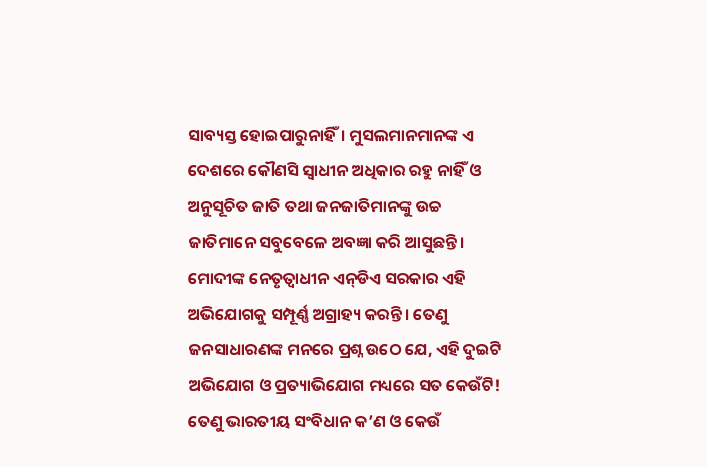ସାବ୍ୟସ୍ତ ହୋଇପାରୁନାହିଁ। ମୁସଲମାନମାନଙ୍କ ଏ ଦେଶରେ କୌଣସି ସ୍ୱାଧୀନ ଅଧିକାର ରହୁ ନାହିଁ ଓ ଅନୁସୂଚିତ ଜାତି ତଥା ଜନଜାତିମାନଙ୍କୁ ଉଚ୍ଚ ଜାତିମାନେ ସବୁବେଳେ ଅବଜ୍ଞା କରି ଆସୁଛନ୍ତି। ମୋଦୀଙ୍କ ନେତୃତ୍ୱାଧୀନ ଏନ୍‌ଡିଏ ସରକାର ଏହି ଅଭିଯୋଗକୁ ସମ୍ପୂର୍ଣ୍ଣ ଅଗ୍ରାହ୍ୟ କରନ୍ତି। ତେଣୁ ଜନସାଧାରଣଙ୍କ ମନରେ ପ୍ରଶ୍ନ ଉଠେ ଯେ, ଏହି ଦୁଇଟି ଅଭିଯୋଗ ଓ ପ୍ରତ୍ୟାଭିଯୋଗ ମଧ୍ୟରେ ସତ କେଉଁଟି! ତେଣୁ ଭାରତୀୟ ସଂବିଧାନ କ’ଣ ଓ କେଉଁ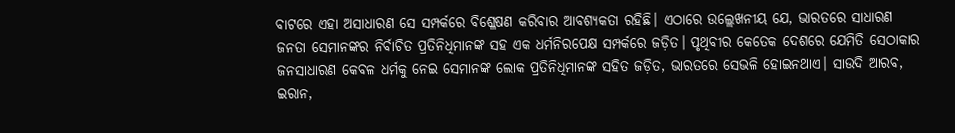ବାଟରେ ଏହା ଅସାଧାରଣ ସେ ସମ୍ପର୍କରେ ବିଶ୍ଳେଷଣ କରିବାର ଆବଶ୍ୟକତା ରହିଛି। ଏଠାରେ ଉଲ୍ଲେଖନୀୟ ଯେ, ଭାରତରେ ସାଧାରଣ ଜନତା ସେମାନଙ୍କର ନିର୍ବାଚିତ ପ୍ରତିନିଧିମାନଙ୍କ ସହ ଏକ ଧର୍ମନିରପେକ୍ଷ ସମ୍ପର୍କରେ ଜଡ଼ିତ। ପୃଥିବୀର କେତେକ ଦେଶରେ ଯେମିତି ସେଠାକାର ଜନସାଧାରଣ କେବଳ ଧର୍ମକୁ ନେଇ ସେମାନଙ୍କ ଲୋକ ପ୍ରତିନିଧିମାନଙ୍କ ସହିତ ଜଡ଼ିତ, ଭାରତରେ ସେଭଳି ହୋଇନଥାଏ। ସାଉଦି ଆରବ, ଇରାନ,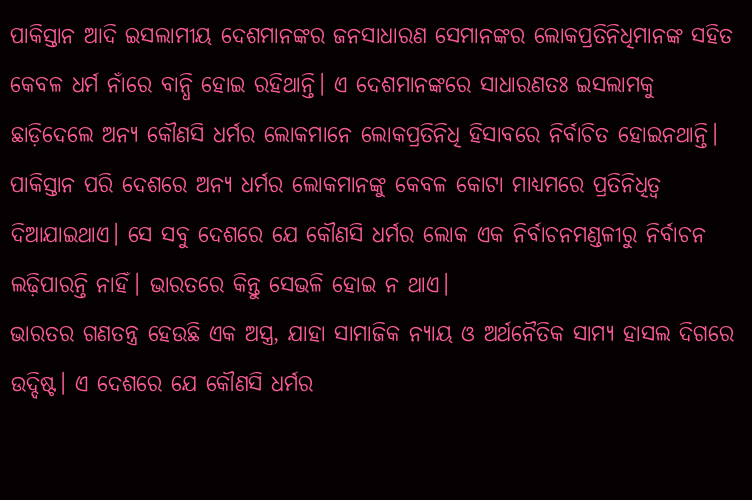ପାକିସ୍ତାନ ଆଦି ଇସଲାମୀୟ ଦେଶମାନଙ୍କର ଜନସାଧାରଣ ସେମାନଙ୍କର ଲୋକପ୍ରତିନିଧିମାନଙ୍କ ସହିତ କେବଳ ଧର୍ମ ନାଁରେ ବାନ୍ଧି ହୋଇ ରହିଥାନ୍ତି। ଏ ଦେଶମାନଙ୍କରେ ସାଧାରଣତଃ ଇସଲାମକୁ ଛାଡ଼ିଦେଲେ ଅନ୍ୟ କୌଣସି ଧର୍ମର ଲୋକମାନେ ଲୋକପ୍ରତିନିଧି ହିସାବରେ ନିର୍ବାଚିତ ହୋଇନଥାନ୍ତି। ପାକିସ୍ତାନ ପରି ଦେଶରେ ଅନ୍ୟ ଧର୍ମର ଲୋକମାନଙ୍କୁ କେବଳ କୋଟା ମାଧ୍ୟମରେ ପ୍ରତିନିଧିତ୍ୱ ଦିଆଯାଇଥାଏ। ସେ ସବୁ ଦେଶରେ ଯେ କୌଣସି ଧର୍ମର ଲୋକ ଏକ ନିର୍ବାଚନମଣ୍ଡଳୀରୁ ନିର୍ବାଚନ ଲଢ଼ିପାରନ୍ତି ନାହିଁ। ଭାରତରେ କିନ୍ତୁ ସେଭଳି ହୋଇ ନ ଥାଏ।
ଭାରତର ଗଣତନ୍ତ୍ର ହେଉଛି ଏକ ଅସ୍ତ୍ର, ଯାହା ସାମାଜିକ ନ୍ୟାୟ ଓ ଅର୍ଥନୈତିକ ସାମ୍ୟ ହାସଲ ଦିଗରେ ଉଦ୍ଦିଷ୍ଟ। ଏ ଦେଶରେ ଯେ କୌଣସି ଧର୍ମର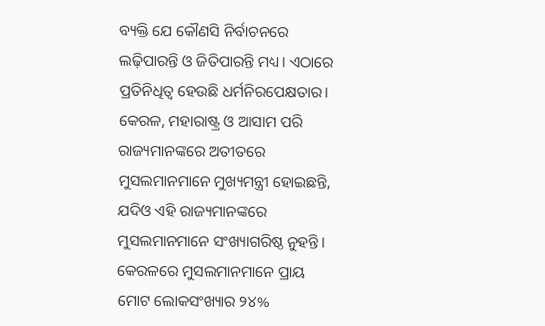ବ୍ୟକ୍ତି ଯେ କୌଣସି ନିର୍ବାଚନରେ ଲଢ଼ିପାରନ୍ତି ଓ ଜିତିପାରନ୍ତି ମଧ୍ୟ। ଏଠାରେ ପ୍ରତିନିଧିତ୍ୱ ହେଉଛି ଧର୍ମନିରପେକ୍ଷତାର। କେରଳ, ମହାରାଷ୍ଟ୍ର ଓ ଆସାମ ପରି ରାଜ୍ୟମାନଙ୍କରେ ଅତୀତରେ ମୁସଲମାନମାନେ ମୁଖ୍ୟମନ୍ତ୍ରୀ ହୋଇଛନ୍ତି, ଯଦିଓ ଏହି ରାଜ୍ୟମାନଙ୍କରେ ମୁସଲମାନମାନେ ସଂଖ୍ୟାଗରିଷ୍ଠ ନୁହନ୍ତି। କେରଳରେ ମୁସଲମାନମାନେ ପ୍ରାୟ ମୋଟ ଲୋକସଂଖ୍ୟାର ୨୪%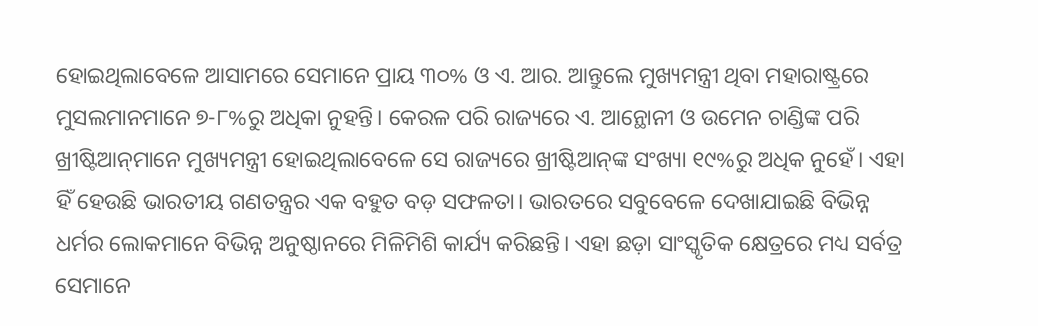ହୋଇଥିଲାବେଳେ ଆସାମରେ ସେମାନେ ପ୍ରାୟ ୩୦% ଓ ଏ. ଆର. ଆନ୍ତୁଲେ ମୁଖ୍ୟମନ୍ତ୍ରୀ ଥିବା ମହାରାଷ୍ଟ୍ରରେ ମୁସଲମାନମାନେ ୭-୮%ରୁ ଅଧିକା ନୁହନ୍ତି। କେରଳ ପରି ରାଜ୍ୟରେ ଏ. ଆନ୍ଥୋନୀ ଓ ଉମେନ ଚାଣ୍ଡିଙ୍କ ପରି ଖ୍ରୀଷ୍ଟିଆନ୍‌ମାନେ ମୁଖ୍ୟମନ୍ତ୍ରୀ ହୋଇଥିଲାବେଳେ ସେ ରାଜ୍ୟରେ ଖ୍ରୀଷ୍ଟିଆନ୍‌ଙ୍କ ସଂଖ୍ୟା ୧୯%ରୁ ଅଧିକ ନୁହେଁ। ଏହା ହିଁ ହେଉଛି ଭାରତୀୟ ଗଣତନ୍ତ୍ରର ଏକ ବହୁତ ବଡ଼ ସଫଳତା। ଭାରତରେ ସବୁବେଳେ ଦେଖାଯାଇଛି ବିଭିନ୍ନ ଧର୍ମର ଲୋକମାନେ ବିଭିନ୍ନ ଅନୁଷ୍ଠାନରେ ମିଳିମିଶି କାର୍ଯ୍ୟ କରିଛନ୍ତି। ଏହା ଛଡ଼ା ସାଂସ୍କୃତିକ କ୍ଷେତ୍ରରେ ମଧ୍ୟ ସର୍ବତ୍ର ସେମାନେ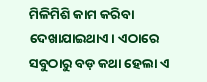ମିଳିମିଶି କାମ କରିବା ଦେଖାଯାଇଥାଏ। ଏଠାରେ ସବୁଠାରୁ ବଡ଼ କଥା ହେଲା ଏ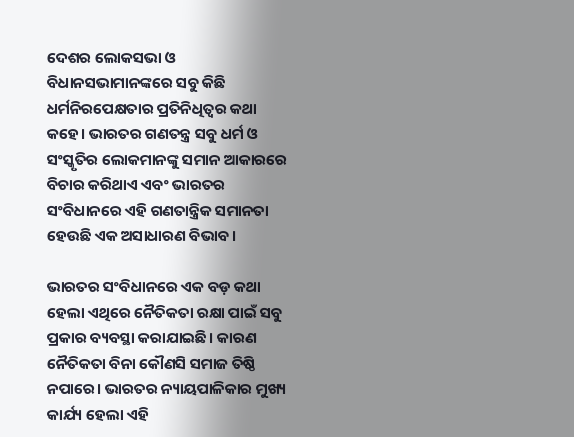ଦେଶର ଲୋକସଭା ଓ ବିଧାନସଭାମାନଙ୍କରେ ସବୁ କିଛି ଧର୍ମନିରପେକ୍ଷତାର ପ୍ରତିନିଧିତ୍ବର କଥା କହେ। ଭାରତର ଗଣତନ୍ତ୍ର ସବୁ ଧର୍ମ ଓ ସଂସ୍କୃତିର ଲୋକମାନଙ୍କୁ ସମାନ ଆକାରରେ ବିଚାର କରିଥାଏ ଏବଂ ଭାରତର ସଂବିଧାନରେ ଏହି ଗଣତାନ୍ତ୍ରିକ ସମାନତା ହେଉଛି ଏକ ଅସାଧାରଣ ବିଭାବ।

ଭାରତର ସଂବିଧାନରେ ଏକ ବଡ଼ କଥା ହେଲା ଏଥିରେ ନୈତିକତା ରକ୍ଷା ପାଇଁ ସବୁ ପ୍ରକାର ବ୍ୟବସ୍ଥା କରାଯାଇଛି। କାରଣ ନୈତିକତା ବିନା କୌଣସି ସମାଜ ତିଷ୍ଠି ନପାରେ। ଭାରତର ନ୍ୟାୟପାଳିକାର ମୁଖ୍ୟ କାର୍ଯ୍ୟ ହେଲା ଏହି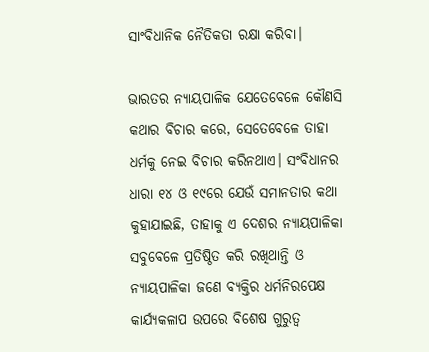ସାଂବିଧାନିକ ନୈତିକତା ରକ୍ଷା କରିବା।

ଭାରତର ନ୍ୟାୟପାଳିକ ଯେତେବେଳେ କୌଣସି କଥାର ବିଚାର କରେ, ସେତେବେଳେ ତାହା ଧର୍ମକୁ ନେଇ ବିଚାର କରିନଥାଏ। ସଂବିଧାନର ଧାରା ୧୪ ଓ ୧୯ରେ ଯେଉଁ ସମାନତାର କଥା କୁହାଯାଇଛି, ତାହାକୁ ଏ ଦେଶର ନ୍ୟାୟପାଳିକା ସବୁବେଳେ ପ୍ରତିଷ୍ଠିତ କରି ରଖିଥାନ୍ତି ଓ ନ୍ୟାୟପାଳିକା ଜଣେ ବ୍ୟକ୍ତିର ଧର୍ମନିରପେକ୍ଷ କାର୍ଯ୍ୟକଳାପ ଉପରେ ବିଶେଷ ଗୁରୁତ୍ୱ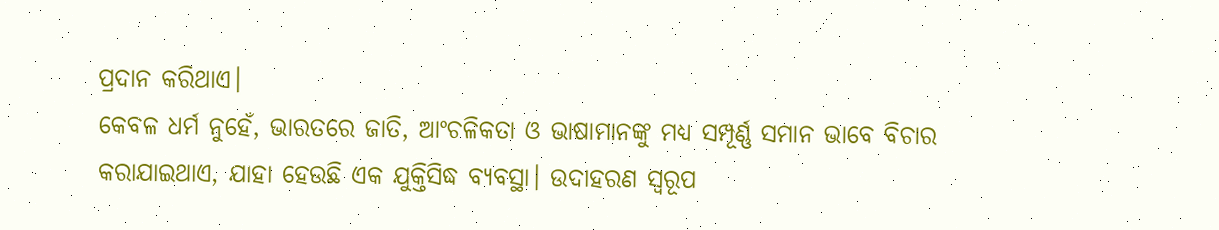ପ୍ରଦାନ କରିଥାଏ।
କେବଳ ଧର୍ମ ନୁହେଁ, ଭାରତରେ ଜାତି, ଆଂଚଳିକତା ଓ ଭାଷାମାନଙ୍କୁ ମଧ୍ୟ ସମ୍ପୂର୍ଣ୍ଣ ସମାନ ଭାବେ ବିଚାର କରାଯାଇଥାଏ, ଯାହା ହେଉଛି ଏକ ଯୁକ୍ତିସିଦ୍ଧ ବ୍ୟବସ୍ଥା। ଉଦାହରଣ ସ୍ୱରୂପ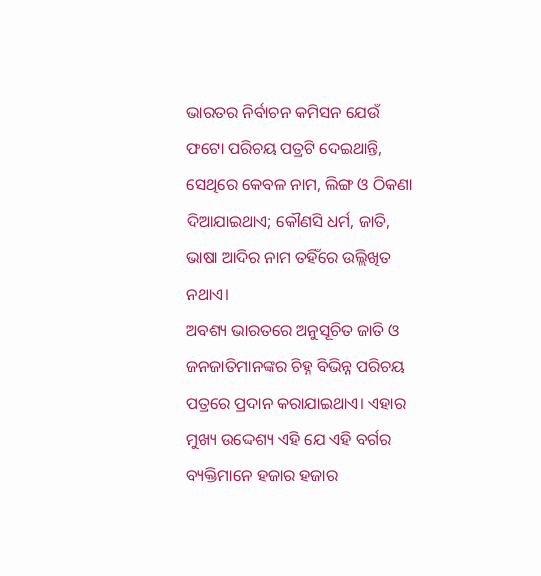ଭାରତର ନିର୍ବାଚନ କମିସନ ଯେଉଁ ଫଟୋ ପରିଚୟ ପତ୍ରଟି ଦେଇଥାନ୍ତି, ସେଥିରେ କେବଳ ନାମ, ଲିଙ୍ଗ ଓ ଠିକଣା ଦିଆଯାଇଥାଏ; କୌଣସି ଧର୍ମ, ଜାତି, ଭାଷା ଆଦିର ନାମ ତହିଁରେ ଉଲ୍ଲିଖିତ ନଥାଏ।
ଅବଶ୍ୟ ଭାରତରେ ଅନୁସୂଚିତ ଜାତି ଓ ଜନଜାତିମାନଙ୍କର ଚିହ୍ନ ବିଭିନ୍ନ ପରିଚୟ ପତ୍ରରେ ପ୍ରଦାନ କରାଯାଇଥାଏ। ଏହାର ମୁଖ୍ୟ ଉଦ୍ଦେଶ୍ୟ ଏହି ଯେ ଏହି ବର୍ଗର ବ୍ୟକ୍ତିମାନେ ହଜାର ହଜାର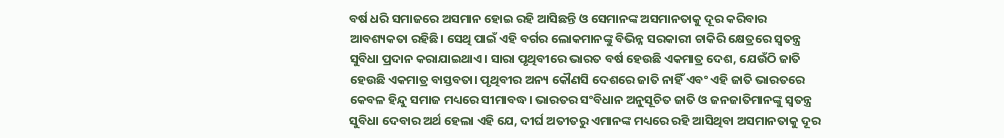ବର୍ଷ ଧରି ସମାଜରେ ଅସମାନ ହୋଇ ରହି ଆସିଛନ୍ତି ଓ ସେମାନଙ୍କ ଅସମାନତାକୁ ଦୂର କରିବାର ଆବଶ୍ୟକତା ରହିଛି। ସେଥି ପାଇଁ ଏହି ବର୍ଗର ଲୋକମାନଙ୍କୁ ବିଭିନ୍ନ ସରକାରୀ ଚାକିରି କ୍ଷେତ୍ରରେ ସ୍ୱତନ୍ତ୍ର ସୁବିଧା ପ୍ରଦାନ କରାଯାଇଥାଏ। ସାରା ପୃଥିବୀରେ ଭାରତ ବର୍ଷ ହେଉଛି ଏକମାତ୍ର ଦେଶ, ଯେଉଁଠି ଜାତି ହେଉଛି ଏକମାତ୍ର ବାସ୍ତବତା। ପୃଥିବୀର ଅନ୍ୟ କୌଣସି ଦେଶରେ ଜାତି ନାହିଁ ଏବଂ ଏହି ଜାତି ଭାରତରେ କେବଳ ହିନ୍ଦୁ ସମାଜ ମଧ୍ୟରେ ସୀମାବଦ୍ଧ। ଭାରତର ସଂବିଧାନ ଅନୁସୂଚିତ ଜାତି ଓ ଜନଜାତିମାନଙ୍କୁ ସ୍ୱତନ୍ତ୍ର ସୁବିଧା ଦେବାର ଅର୍ଥ ହେଲା ଏହି ଯେ, ଦୀର୍ଘ ଅତୀତରୁ ଏମାନଙ୍କ ମଧ୍ୟରେ ରହି ଆସିଥିବା ଅସମାନତାକୁ ଦୂର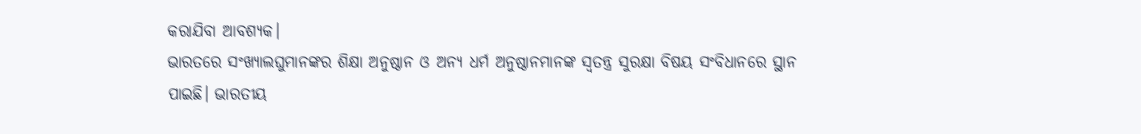କରାଯିବା ଆବଶ୍ୟକ।
ଭାରତରେ ସଂଖ୍ୟାଲଘୁମାନଙ୍କର ଶିକ୍ଷା ଅନୁଷ୍ଠାନ ଓ ଅନ୍ୟ ଧର୍ମ ଅନୁଷ୍ଠାନମାନଙ୍କ ସ୍ୱତନ୍ତ୍ର ସୁରକ୍ଷା ବିଷୟ ସଂବିଧାନରେ ସ୍ଥାନ ପାଇଛି। ଭାରତୀୟ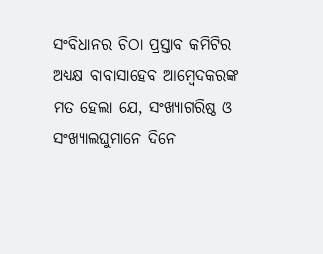ସଂବିଧାନର ଚିଠା ପ୍ରସ୍ତାବ କମିଟିର ଅଧ୍ୟକ୍ଷ ବାବାସାହେବ ଆମ୍ବେଦକରଙ୍କ ମତ ହେଲା ଯେ, ସଂଖ୍ୟାଗରିଷ୍ଠ ଓ ସଂଖ୍ୟାଲଘୁମାନେ ଦିନେ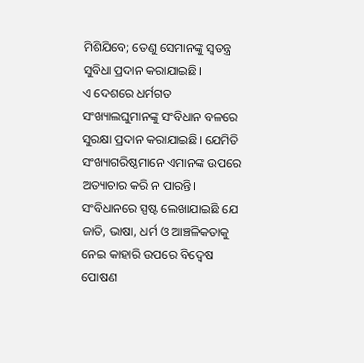ମିଶିଯିବେ; ତେଣୁ ସେମାନଙ୍କୁ ସ୍ୱତନ୍ତ୍ର ସୁବିଧା ପ୍ରଦାନ କରାଯାଇଛି।
ଏ ଦେଶରେ ଧର୍ମଗତ ସଂଖ୍ୟାଲଘୁମାନଙ୍କୁ ସଂବିଧାନ ବଳରେ ସୁରକ୍ଷା ପ୍ରଦାନ କରାଯାଇଛି। ଯେମିତି ସଂଖ୍ୟାଗରିଷ୍ଠମାନେ ଏମାନଙ୍କ ଉପରେ ଅତ୍ୟାଚାର କରି ନ ପାରନ୍ତି। ସଂବିଧାନରେ ସ୍ପଷ୍ଟ ଲେଖାଯାଇଛି ଯେ ଜାତି, ଭାଷା, ଧର୍ମ ଓ ଆଞ୍ଚଳିକତାକୁ ନେଇ କାହାରି ଉପରେ ବିଦ୍ୱେଷ ପୋଷଣ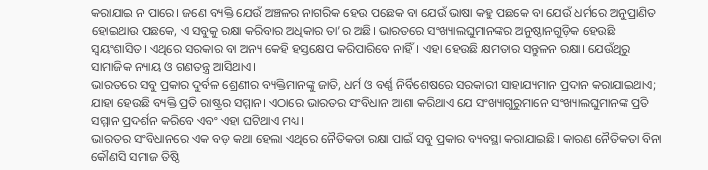କରାଯାଇ ନ ପାରେ। ଜଣେ ବ୍ୟକ୍ତି ଯେଉଁ ଅଞ୍ଚଳର ନାଗରିକ ହେଉ ପଛ‌େକ ବା ଯେଉଁ ଭାଷା କହୁ ପଛକେ ବା ଯେଉଁ ଧର୍ମରେ ଅନୁପ୍ରାଣିତ ହୋଇଥାଉ ପଛକେ, ଏ ସବୁକୁ ରକ୍ଷା କରିବାର ଅଧିକାର ତା’ର ଅଛି। ଭାରତରେ ସଂଖ୍ୟାଲଘୁମାନଙ୍କର ଅନୁଷ୍ଠାନଗୁଡ଼ିକ ହେଉଛି ସ୍ୱୟଂଶାସିତ। ଏଥିରେ ସରକାର ବା ଅନ୍ୟ କେହି ହସ୍ତକ୍ଷେପ କରିପାରିବେ ନାହିଁ। ଏହା ହେଉଛି କ୍ଷମତାର ସନ୍ତୁଳନ ରକ୍ଷା। ଯେଉଁଥିରୁ ସାମାଜିକ ନ୍ୟାୟ ଓ ଗଣତନ୍ତ୍ର ଆସିଥାଏ।
ଭାରତରେ ସବୁ ପ୍ରକାର ଦୁର୍ବଳ ଶ୍ରେଣୀର ବ୍ୟକ୍ତିମାନଙ୍କୁ ଜାତି, ଧର୍ମ ଓ ବର୍ଣ୍ଣ ନିର୍ବିଶେଷରେ ସରକାରୀ ସାହାଯ୍ୟମାନ ପ୍ରଦାନ କରାଯାଇଥାଏ; ଯାହା ହେଉଛି ବ୍ୟକ୍ତି ପ୍ରତି ରାଷ୍ଟ୍ରର ସମ୍ମାନ। ଏଠାରେ ଭାରତର ସଂବିଧାନ ଆଶା କରିଥାଏ ଯେ ସଂଖ୍ୟାଗୁରୁମାନେ ସଂଖ୍ୟାଲଘୁମାନଙ୍କ ପ୍ରତି ସମ୍ମାନ ପ୍ରଦର୍ଶନ କରିବେ ଏବଂ ଏହା ଘଟିଥାଏ ମଧ୍ୟ।
ଭାରତର ସଂବିଧାନରେ ଏକ ବଡ଼ କଥା ହେଲା ଏଥିରେ ନୈତିକତା ରକ୍ଷା ପାଇଁ ସବୁ ପ୍ରକାର ବ୍ୟବସ୍ଥା କରାଯାଇଛି। କାରଣ ନୈତିକତା ବିନା କୌଣସି ସମାଜ ତିଷ୍ଠି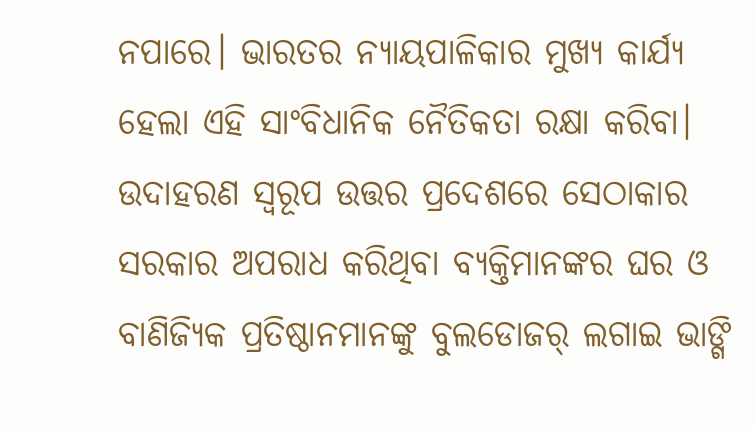ନପାରେ। ଭାରତର ନ୍ୟାୟପାଳିକାର ମୁଖ୍ୟ କାର୍ଯ୍ୟ ହେଲା ଏହି ସାଂବିଧାନିକ ନୈତିକତା ରକ୍ଷା କରିବା। ଉଦାହରଣ ସ୍ୱରୂପ ଉତ୍ତର ପ୍ରଦେଶରେ ସେଠାକାର ସରକାର ଅପରାଧ କରିଥିବା ବ୍ୟକ୍ତିମାନଙ୍କର ଘର ଓ ବାଣିଜ୍ୟିକ ପ୍ରତିଷ୍ଠାନମାନଙ୍କୁ ବୁଲଡୋଜର୍‌ ଲଗାଇ ଭାଙ୍ଗି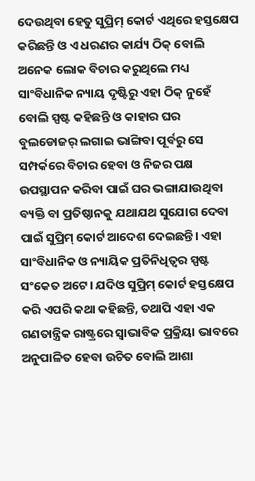ଦେଉଥିବା ହେତୁ ସୁପ୍ରିମ୍‌ କୋର୍ଟ ଏଥିରେ ହସ୍ତକ୍ଷେପ କରିଛନ୍ତି ଓ ଏ ଧରଣର କାର୍ଯ୍ୟ ଠିକ୍ ବୋଲି ଅନେକ ଲୋକ ବିଚାର କରୁଥିଲେ ମଧ୍ୟ ସାଂବିଧାନିକ ନ୍ୟାୟ ଦୃଷ୍ଟିରୁ ଏହା ଠିକ୍ ନୁହେଁ ବୋଲି ସ୍ପଷ୍ଟ କହିଛନ୍ତି ଓ କାହାର ଘର ବୁଲଡୋଜର୍‌ ଲଗାଇ ଭାଙ୍ଗିବା ପୂର୍ବରୁ ସେ ସମ୍ପର୍କରେ ବିଚାର ହେବା ଓ ନିଜର ପକ୍ଷ ଉପସ୍ଥାପନ କରିବା ପାଇଁ ଘର ଭଙ୍ଗାଯାଉଥିବା ବ୍ୟକ୍ତି ବା ପ୍ରତିଷ୍ଠାନକୁ ଯଥାଯଥ ସୁଯୋଗ ଦେବା ପାଇଁ ସୁପ୍ରିମ୍‌ କୋର୍ଟ ଆଦେଶ ଦେଇଛନ୍ତି। ଏହା ସାଂବିଧାନିକ ଓ ନ୍ୟାୟିକ ପ୍ରତିନିଧିତ୍ୱର ସ୍ପଷ୍ଟ ସଂକେତ ଅଟେ। ଯଦିଓ ସୁପ୍ରିମ୍‌ କୋର୍ଟ ହସ୍ତକ୍ଷେପ କରି ଏପରି କଥା କହିଛନ୍ତି, ତଥାପି ଏହା ଏକ ଗଣତାନ୍ତ୍ରିକ ରାଷ୍ଟ୍ରରେ ସ୍ୱାଭାବିକ ପ୍ରକ୍ରିୟା ଭାବରେ ଅନୁପାଳିତ ହେବା ଉଚିତ ବୋଲି ଆଶା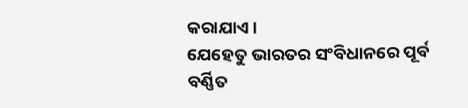କରାଯାଏ।
ଯେହେତୁ ଭାରତର ସଂବିଧାନରେ ପୂର୍ବ ବର୍ଣ୍ଣିତ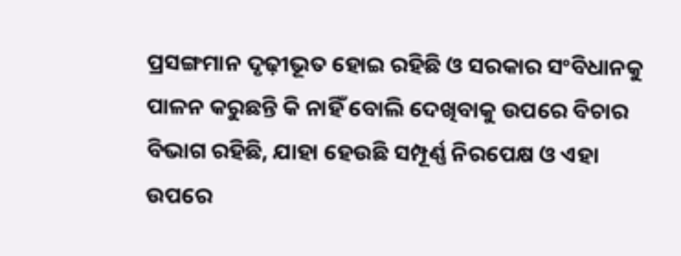ପ୍ରସଙ୍ଗମାନ ଦୃଢ଼ୀଭୂତ ହୋଇ ରହିଛି ଓ ସରକାର ସଂବିଧାନକୁ ପାଳନ କରୁଛନ୍ତି କି ନାହିଁ ବୋଲି ଦେଖିବାକୁ ଉପରେ ବିଚାର ବିଭାଗ ରହିଛି, ଯାହା ହେଉଛି ସମ୍ପୂର୍ଣ୍ଣ ନିରପେକ୍ଷ ଓ ଏହା ଉପରେ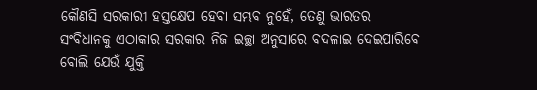କୌଣସି ସରକାରୀ ହସ୍ତକ୍ଷେପ ହେବା ସମ୍ଭବ ନୁହେଁ, ତେଣୁ ଭାରତର ସଂବିଧାନକୁ ଏଠାକାର ସରକାର ନିଜ ଇଚ୍ଛା ଅନୁସାରେ ବଦଳାଇ ଦେଇପାରିବେ ବୋଲି ଯେଉଁ ଯୁକ୍ତି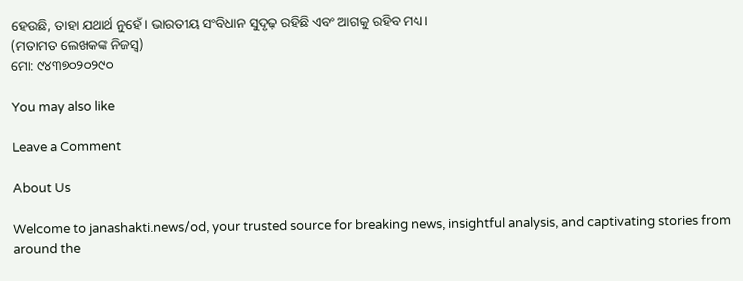ହେଉଛି, ତାହା ଯଥାର୍ଥ ନୁହେଁ। ଭାରତୀୟ ସଂବିଧାନ ସୁଦୃଢ଼ ରହିଛି ଏବଂ ଆଗକୁ ରହିବ ମଧ୍ୟ।
(ମତାମତ ଲେଖକଙ୍କ ନିଜସ୍ବ)
ମୋ: ୯୪୩୭୦୨୦୨୯୦

You may also like

Leave a Comment

About Us

Welcome to janashakti.news/od, your trusted source for breaking news, insightful analysis, and captivating stories from around the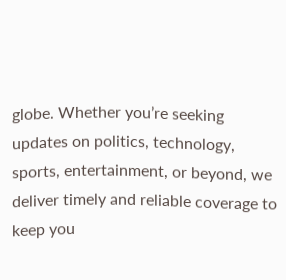globe. Whether you’re seeking updates on politics, technology, sports, entertainment, or beyond, we deliver timely and reliable coverage to keep you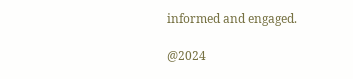informed and engaged.

@2024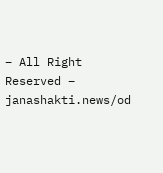– All Right Reserved – janashakti.news/od